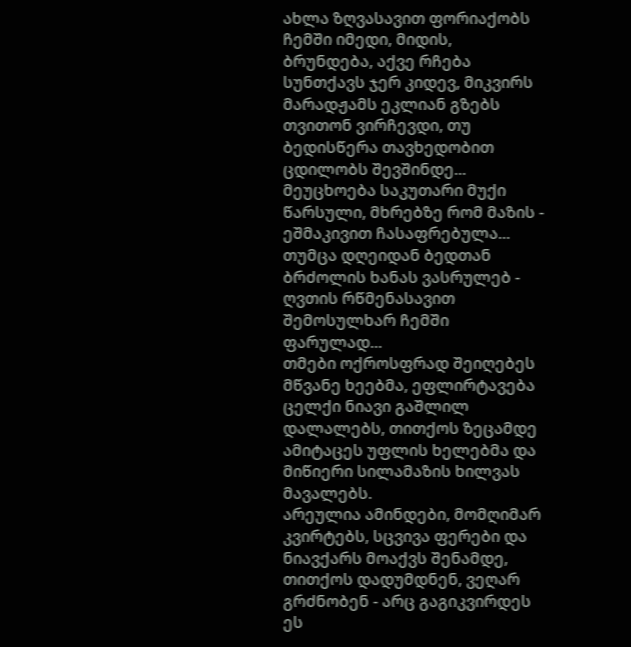ახლა ზღვასავით ფორიაქობს ჩემში იმედი, მიდის, ბრუნდება, აქვე რჩება სუნთქავს ჯერ კიდევ, მიკვირს მარადჟამს ეკლიან გზებს თვითონ ვირჩევდი, თუ ბედისწერა თავხედობით ცდილობს შევშინდე...
მეუცხოება საკუთარი მუქი წარსული, მხრებზე რომ მაზის - ეშმაკივით ჩასაფრებულა... თუმცა დღეიდან ბედთან ბრძოლის ხანას ვასრულებ - ღვთის რწმენასავით შემოსულხარ ჩემში ფარულად...
თმები ოქროსფრად შეიღებეს მწვანე ხეებმა, ეფლირტავება ცელქი ნიავი გაშლილ დალალებს, თითქოს ზეცამდე ამიტაცეს უფლის ხელებმა და მიწიერი სილამაზის ხილვას მავალებს.
არეულია ამინდები, მომღიმარ კვირტებს, სცვივა ფერები და ნიავქარს მოაქვს შენამდე, თითქოს დადუმდნენ, ვეღარ გრძნობენ - არც გაგიკვირდეს ეს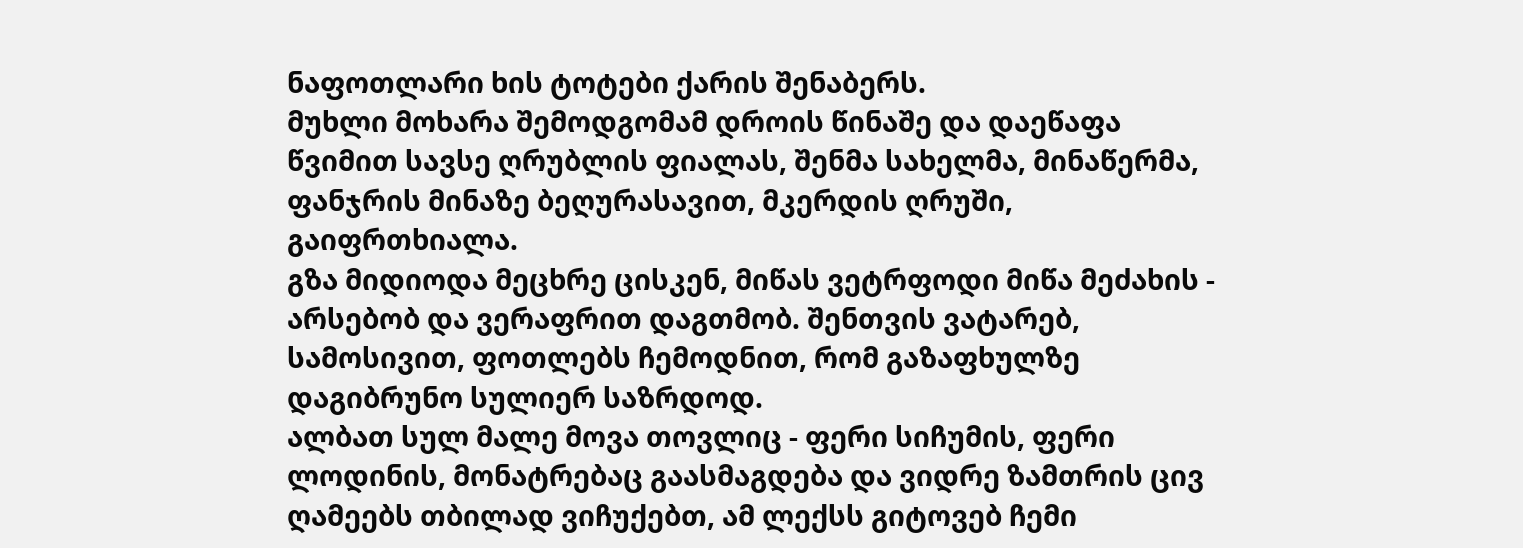ნაფოთლარი ხის ტოტები ქარის შენაბერს.
მუხლი მოხარა შემოდგომამ დროის წინაშე და დაეწაფა წვიმით სავსე ღრუბლის ფიალას, შენმა სახელმა, მინაწერმა, ფანჯრის მინაზე ბეღურასავით, მკერდის ღრუში, გაიფრთხიალა.
გზა მიდიოდა მეცხრე ცისკენ, მიწას ვეტრფოდი მიწა მეძახის - არსებობ და ვერაფრით დაგთმობ. შენთვის ვატარებ, სამოსივით, ფოთლებს ჩემოდნით, რომ გაზაფხულზე დაგიბრუნო სულიერ საზრდოდ.
ალბათ სულ მალე მოვა თოვლიც - ფერი სიჩუმის, ფერი ლოდინის, მონატრებაც გაასმაგდება და ვიდრე ზამთრის ცივ ღამეებს თბილად ვიჩუქებთ, ამ ლექსს გიტოვებ ჩემი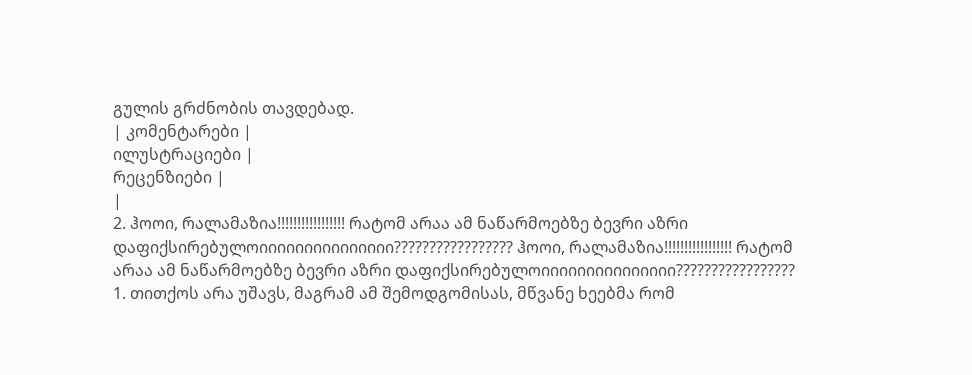გულის გრძნობის თავდებად.
| კომენტარები |
ილუსტრაციები |
რეცენზიები |
|
2. ჰოოი, რალამაზია!!!!!!!!!!!!!!!!! რატომ არაა ამ ნაწარმოებზე ბევრი აზრი დაფიქსირებულოიიიიიიიიიიიიიიი????????????????? ჰოოი, რალამაზია!!!!!!!!!!!!!!!!! რატომ არაა ამ ნაწარმოებზე ბევრი აზრი დაფიქსირებულოიიიიიიიიიიიიიიი?????????????????
1. თითქოს არა უშავს, მაგრამ ამ შემოდგომისას, მწვანე ხეებმა რომ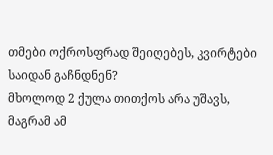თმები ოქროსფრად შეიღებეს, კვირტები საიდან გაჩნდნენ?
მხოლოდ 2 ქულა თითქოს არა უშავს, მაგრამ ამ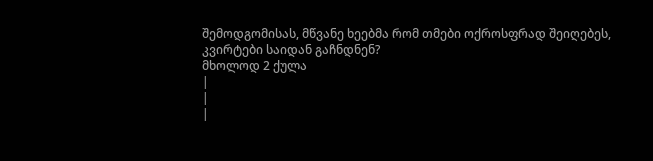შემოდგომისას, მწვანე ხეებმა რომ თმები ოქროსფრად შეიღებეს, კვირტები საიდან გაჩნდნენ?
მხოლოდ 2 ქულა
|
|
|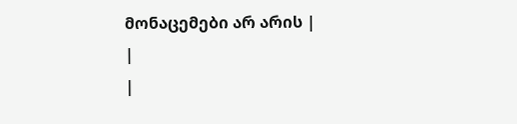მონაცემები არ არის |
|
|